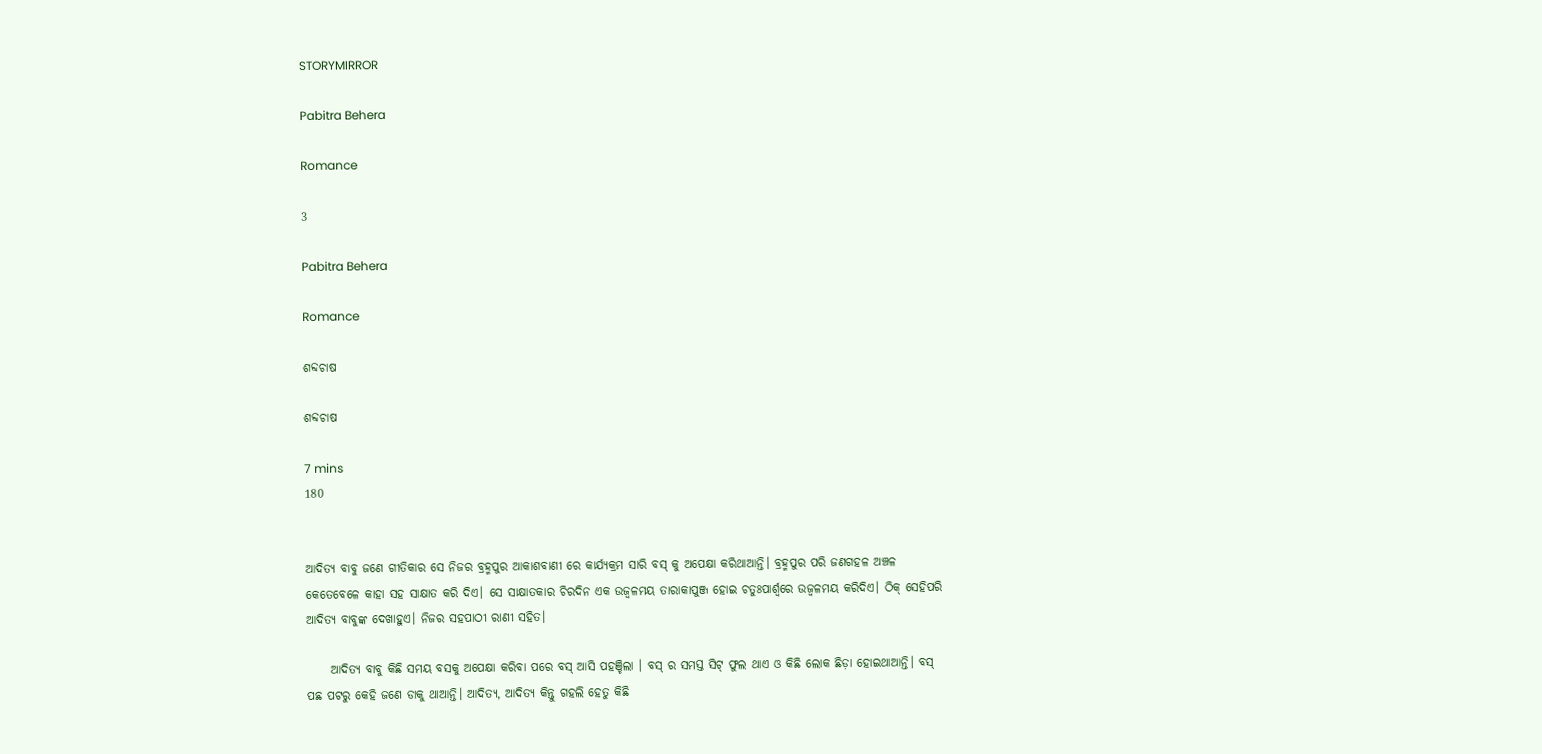STORYMIRROR

Pabitra Behera

Romance

3

Pabitra Behera

Romance

ଶବ୍ଦଚାଷ

ଶବ୍ଦଚାଷ

7 mins
180


ଆଦିତ୍ୟ ବାବୁ ଜଣେ ଗୀତିକାର ସେ ନିଜର ବ୍ରହ୍ମପୁର ଆକାଶବାଣୀ ରେ କାର୍ଯ୍ୟକ୍ରମ ସାରି ବସ୍ କୁ ଅପେକ୍ଷା କରିଥାଆନ୍ତି। ବ୍ରହ୍ମପୁର ପରି ଜଣଗହଳ ଅଞ୍ଚଳ କେତେବେଳେ କାହା ସହ ସାକ୍ଷାତ କରି ଦିଏ। ସେ ସାକ୍ଷାତକାର ଚିରଦିନ ଏକ ଉଜ୍ବଳମୟ ତାରାକାପୁଞ୍ଜ ହୋଇ ଚତୁଃପାର୍ଶ୍ଵରେ ଉଜ୍ବଳମୟ କରିଦିଏ। ଠିକ୍ ସେହିପରି ଆଦିତ୍ୟ ବାବୁଙ୍କ ଦେଖାହୁଏ। ନିଜର ସହପାଠୀ ରାଣୀ ସହିତ।

     ଆଦିତ୍ୟ ବାବୁ କିଛି ସମୟ ବସକୁ ଅପେକ୍ଷା କରିବା ପରେ ବସ୍ ଆସି ପହଞ୍ଚିଲା । ବସ୍ ର ସମସ୍ତ ସିଟ୍ ଫୁଲ ଥାଏ ଓ କିଛି ଲୋକ ଛିଡ଼ା ହୋଇଥାଆନ୍ତି। ବସ୍ ପଛ ପଟରୁ କେହି ଜଣେ ଡାକୁ ଥାଆନ୍ତି। ଆଦିତ୍ୟ, ଆଦିତ୍ୟ କିନ୍ତୁ ଗହଲି ହେତୁ କିଛି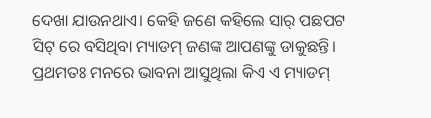ଦେଖା ଯାଉନଥାଏ। କେହି ଜଣେ କହିଲେ ସାର୍ ପଛପଟ ସିଟ୍ ରେ ବସିଥିବା ମ୍ୟାଡମ୍ ଜଣଙ୍କ ଆପଣଙ୍କୁ ଡାକୁଛନ୍ତି। ପ୍ରଥମତଃ ମନରେ ଭାବନା ଆସୁଥିଲା କିଏ ଏ ମ୍ୟାଡମ୍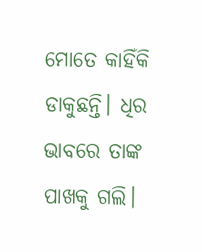ମୋତେ କାହିଁକି ଡାକୁଛନ୍ତି। ଧିର ଭାବରେ ତାଙ୍କ ପାଖକୁ ଗଲି।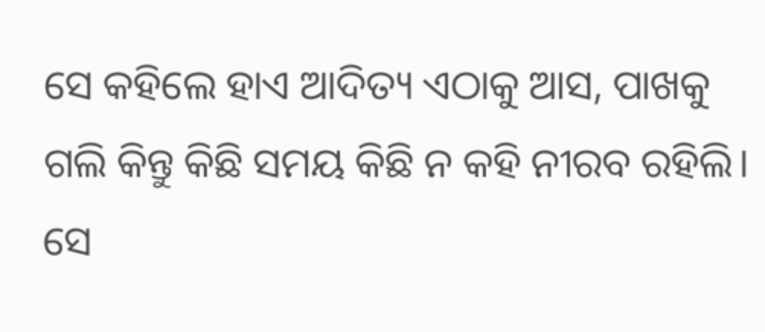ସେ କହିଲେ ହାଏ ଆଦିତ୍ୟ ଏଠାକୁ ଆସ, ପାଖକୁ ଗଲି କିନ୍ତୁ କିଛି ସମୟ କିଛି ନ କହି ନୀରବ ରହିଲି। ସେ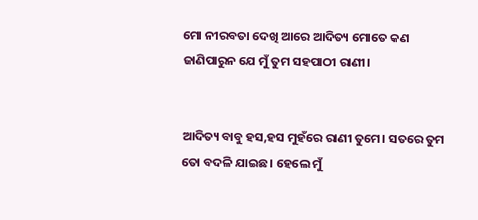ମୋ ନୀରବତା ଦେଖି ଆରେ ଆଦିତ୍ୟ ମୋତେ କଣ ଜାଣିପାରୁନ ଯେ ମୁଁ ତୁମ ସହପାଠୀ ରାଣୀ।


ଆଦିତ୍ୟ ବାବୁ ହସ,ହସ ମୁହଁରେ ରାଣୀ ତୁମେ। ସତରେ ତୁମ ତୋ ବଦଳି ଯାଇଛ। ହେଲେ ମୁଁ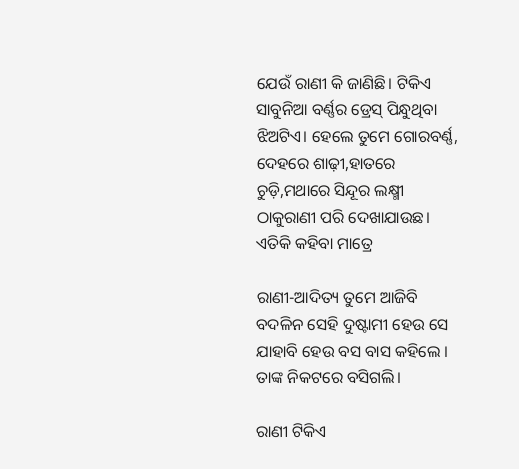ଯେଉଁ ରାଣୀ କି ଜାଣିଛି। ଟିକିଏ ସାବୁନିଆ ବର୍ଣ୍ଣର ଡ୍ରେସ୍ ପିନ୍ଧୁଥିବା ଝିଅଟିଏ। ହେଲେ ତୁମେ ଗୋରବର୍ଣ୍ଣ, ଦେହରେ ଶାଢ଼ୀ,ହାତରେ ଚୁଡ଼ି,ମଥାରେ ସିନ୍ଦୂର ଲକ୍ଷ୍ମୀ ଠାକୁରାଣୀ ପରି ଦେଖାଯାଉଛ। ଏତିକି କହିବା ମାତ୍ରେ

ରାଣୀ-ଆଦିତ୍ୟ ତୁମେ ଆଜିବି ବଦଳିନ ସେହି ଦୁଷ୍ଟାମୀ ହେଉ ସେ ଯାହାବି ହେଉ ବସ ବାସ କହିଲେ । ତାଙ୍କ ନିକଟରେ ବସିଗଲି।

ରାଣୀ ଟିକିଏ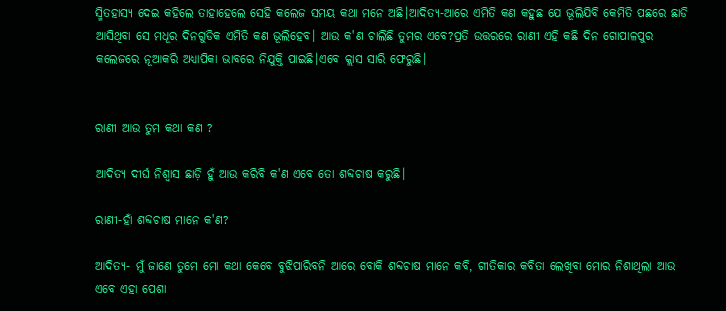ସ୍ମିତହାସ୍ୟ ଦେଇ କହିଲେ ତାହାହେଲେ ସେହି କଲେଜ ସମୟ କଥା ମନେ ଅଛି।ଆଦିତ୍ୟ-ଆରେ ଏମିତି କଣ କହୁଛ ଯେ ଭୂଲିଯିବି କେମିତି ପଛରେ ଛାଡି ଆସିଥିବା ସେ ମଧୂର ଦିନଗୁଡିକ ଏମିତି କଣ ଭୂଲିହେବ। ଆଉ କ'ଣ ଚାଲିଛି ତୁମର ଏବେ?ପ୍ରତି ଉତ୍ତରରେ ରାଣୀ ଏହି କଛି ଦିନ ଗୋପାଳପୁର କଲେଜରେ ନୂଆକରି ଅଧ୍ୟାପିକା ଭାବରେ ନିଯୁକ୍ତି ପାଇଛି।ଏବେ କ୍ଲାସ ସାରି ଫେରୁଛି।


ରାଣୀ ଆଉ ତୁମ କଥା କଣ ?

ଆଦିତ୍ୟ ଦୀର୍ଘ ନିଶ୍ଵାସ ଛାଡ଼ି ହୁଁ ଆଉ କରିବି କ'ଣ ଏବେ ତୋ ଶବ୍ଦଚାଷ କରୁଛି।

ରାଣୀ-ହାଁ ଶବ୍ଦଚାଷ ମାନେ କ'ଣ?

ଆଦିତ୍ୟ- ମୁଁ ଜାଣେ ତୁମେ ମୋ କଥା କେବେ ବୁଝିପାରିବନି ଆରେ ବୋକି ଶବ୍ଦଚାଷ ମାନେ କବି, ଗୀତିକାର କବିତା ଲେଖିବା ମୋର ନିଶାଥିଲା ଆଉ ଏବେ ଏହା ପେଶା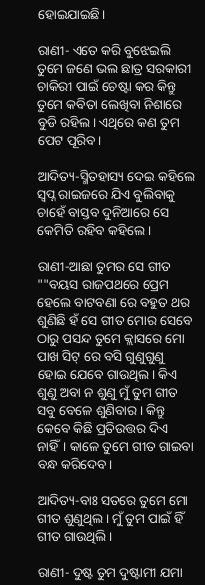ହୋଇଯାଇଛି।

ରାଣୀ- ଏତେ କରି ବୁଝେଇଲି ତୁମେ ଜଣେ ଭଲ ଛାତ୍ର ସରକାରୀ ଚାକିରୀ ପାଇଁ ଚେଷ୍ଟା କର କିନ୍ତୁ ତୁମେ କବିତା ଲେଖିବା ନିଶାରେ ବୁଡି ରହିଲ। ଏଥିରେ କଣ ତୁମ ପେଟ ପୂରିବ।

ଆଦିତ୍ୟ-ସ୍ମିତହାସ୍ୟ ଦେଇ କହିଲେ ସ୍ଵପ୍ନ ରାଇଜରେ ଯିଏ ବୁଲିବାକୁ ଚାହେଁ ବାସ୍ତବ ଦୁନିଆରେ ସେ କେମିତି ରହିବ କହିଲେ।

ରାଣୀ-ଆଛା ତୁମର ସେ ଗୀତ ""ବୟସ ରାଜପଥରେ ପ୍ରେମ ହେଲେ ବାଟବଣା ରେ ବହୁତ ଥର ଶୁଣିଛି ହଁ ସେ ଗୀତ ମୋର ସେବେ ଠାରୁ ପସନ୍ଦ ତୁମେ କ୍ଲାସରେ ମୋ ପାଖ ସିଟ୍ ରେ ବସି ଗୁଣୁଗୁଣୁ ହୋଇ ଯେବେ ଗାଉଥିଲ। କିଏ ଶୁଣୁ ଅବା ନ ଶୁଣୁ ମୁଁ ତୁମ ଗୀତ ସବୁ ବେଳେ ଶୁଣିବାର। କିନ୍ତୁ କେବେ କିଛି ପ୍ରତିଉତ୍ତର ଦିଏ ନାହିଁ। କାଳେ ତୁମେ ଗୀତ ଗାଇବା ବନ୍ଧ କରିଦେବ।

ଆଦିତ୍ୟ-ବାଃ ସତରେ ତୁମେ ମୋ ଗୀତ ଶୁଣୁଥିଲ। ମୁଁ ତୁମ ପାଇଁ ହିଁ ଗୀତ ଗାଉଥିଲି।

ରାଣୀ- ଦୁଷ୍ଟ ତୁମ ଦୁଷ୍ଟାମୀ ଯମା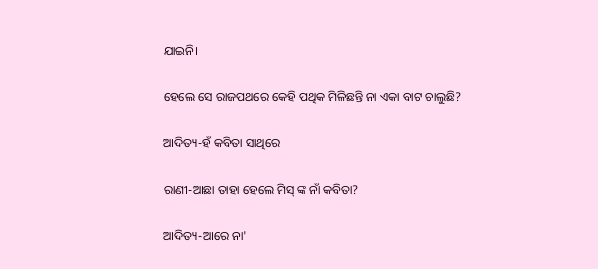ଯାଇନି।

ହେଲେ ସେ ରାଜପଥରେ କେହି ପଥିକ ମିଳିଛନ୍ତି ନା ଏକା ବାଟ ଚାଲୁଛି?

ଆଦିତ୍ୟ-ହଁ କବିତା ସାଥିରେ

ରାଣୀ-ଆଛା ତାହା ହେଲେ ମିସ୍ ଙ୍କ ନାଁ କବିତା?

ଆଦିତ୍ୟ-ଆରେ ନା'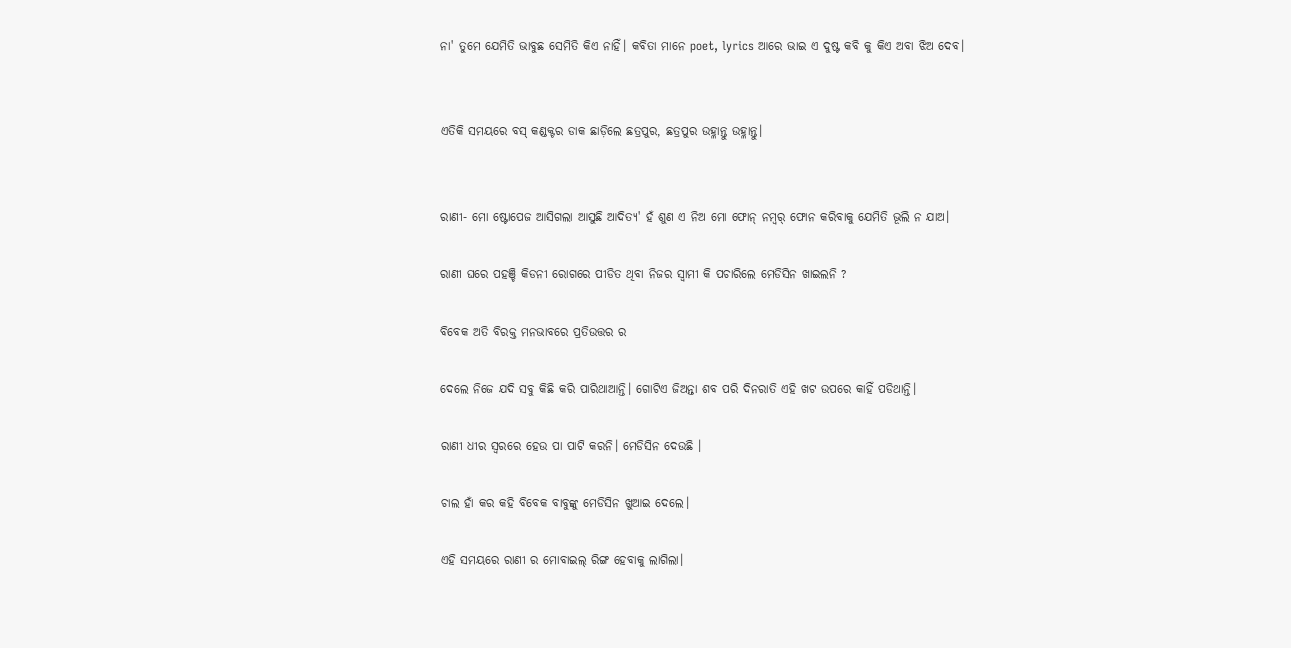ନା' ତୁମେ ଯେମିତି ଭାବୁଛ ସେମିତି କିଏ ନାହିଁ। କବିତା ମାନେ poet, lyrics ଆରେ ଭାଇ ଏ ଦୁଷ୍ଟ କବି କୁ କିଏ ଅବା ଝିଅ ଦେବ।


ଏତିକି ସମୟରେ ବସ୍ କଣ୍ଡକ୍ଟର ଡାକ ଛାଡ଼ିଲେ ଛତ୍ରପୁର, ଛତ୍ରପୁର ଉହ୍ଳାନ୍ତୁ ଉହ୍ଳାନ୍ତୁ।


ରାଣୀ- ମୋ ଷ୍ଟୋପେଜ ଆସିଗଲା ଆସୁଛି ଆଦିତ୍ୟ' ହଁ ଶୁଣ ଏ ନିଅ ମୋ ଫୋନ୍ ନମ୍ୱର୍ ଫୋନ କରିବାକୁ ଯେମିତି ଭୂଲି ନ ଯାଅ।

ରାଣୀ ଘରେ ପହଞ୍ଚି କିଡନୀ ରୋଗରେ ପୀଡିତ ଥିବା ନିଜର ସ୍ଵାମୀ କି ପଚାରିଲେ ମେଡିସିନ ଖାଇଲନି ?

ବିବେକ ଅତି ବିରକ୍ତ ମନଭାବରେ ପ୍ରତିଉତ୍ତର ର

ଦେଲେ ନିଜେ ଯଦି ସବୁ କିଛି କରି ପାରିଥାଆନ୍ତି। ଗୋଟିଏ ଜିଅନ୍ତା ଶବ ପରି ଦିନରାତି ଏହି ଖଟ ଉପରେ କାହିଁ ପଡିଥାନ୍ତି।

ରାଣୀ ଧୀର ସ୍ଵରରେ ହେଉ ପା ପାଟି କରନି। ମେଡିସିନ ଦେଉଛି ।

ଚାଲ ହାଁ କର କହି ବିବେକ ବାବୁଙ୍କୁ ମେଡିସିନ ଖୁଆଇ ଦେଲେ।

ଏହି ସମୟରେ ରାଣୀ ର ମୋବାଇଲ୍ ରିଙ୍ଗ ହେବାକୁ ଲାଗିଲା।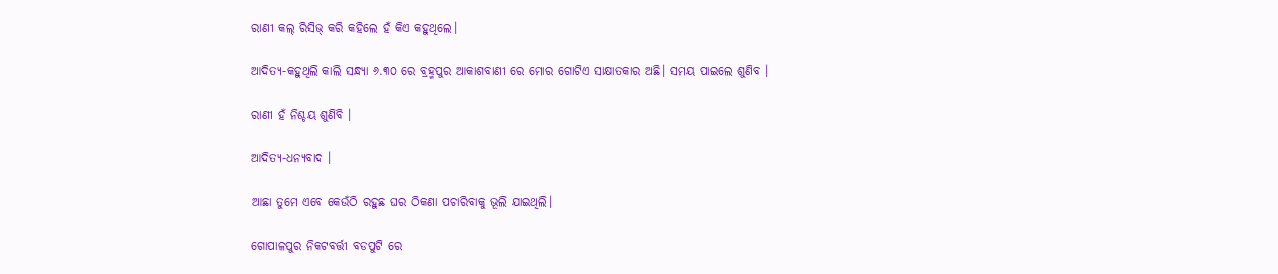ରାଣୀ କଲ୍ ରିସିଭ୍ କରି କହିଲେ ହଁ କିଏ କହୁଥିଲେ।

ଆଦିତ୍ୟ-କହୁଥିଲି କାଲି ସନ୍ଧ୍ୟା ୬.୩୦ ରେ ବ୍ରହ୍ମପୁର ଆକାଶବାଣୀ ରେ ମୋର ଗୋଟିଏ ସାକ୍ଷାତକାର ଅଛି। ସମୟ ପାଇଲେ ଶୁଣିବ ।

ରାଣୀ ହଁ ନିଶ୍ଚୟ ଶୁଣିବି ।

ଆଦିତ୍ୟ-ଧନ୍ୟବାଦ ।

ଆଛା ତୁମେ ଏବେ କେଉଁଠି ରହୁଛ ଘର ଠିକଣା ପଚାରିବାକୁ ଭୂଲି ଯାଇଥିଲି।

ଗୋପାଳପୁର ନିକଟବର୍ତ୍ତୀ ବଡପୁଟି ରେ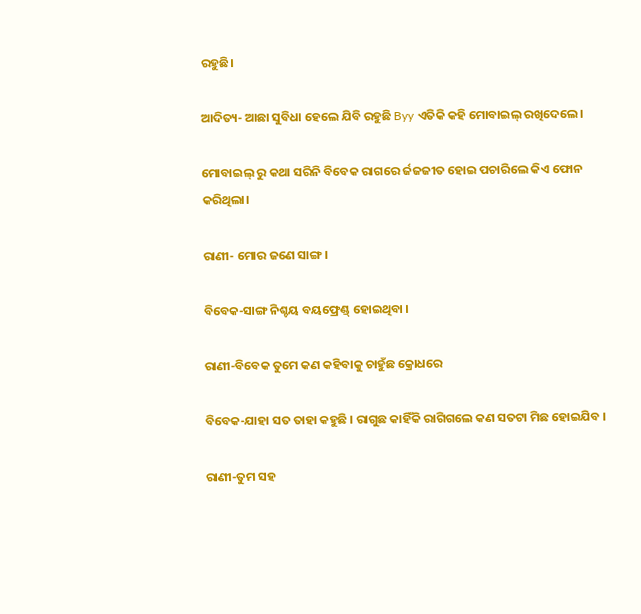ରହୁଛି।

ଆଦିତ୍ୟ- ଆଛା ସୁବିଧା ହେଲେ ଯିବି ରହୁଛି Byy ଏତିକି କହି ମୋବାଇଲ୍ ରଖିଦେଲେ।

ମୋବାଇଲ୍ ରୁ କଥା ସରିନି ବିବେକ ରାଗରେ ର୍ଜଜଜୀତ ହୋଇ ପଚାରିଲେ କିଏ ଫୋନ କରିଥିଲା।

ରାଣୀ- ମୋର ଜଣେ ସାଙ୍ଗ।

ବିବେକ-ସାଙ୍ଗ ନିଶ୍ଚୟ ବୟଫ୍ରେଣ୍ଡ୍ ହୋଇଥିବା ।

ରାଣୀ-ବିବେକ ତୁମେ କଣ କହିବାକୁ ଚାହୁଁଛ କ୍ରୋଧରେ

ବିବେକ-ଯାହା ସତ ତାହା କହୁଛି । ରାଗୁଛ କାହିଁକି ରାଗିଗଲେ କଣ ସତଟା ମିଛ ହୋଇଯିବ ।

ରାଣୀ-ତୁମ ସହ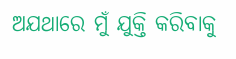ଅଯଥାରେ ମୁଁ ଯୁକ୍ତି କରିବାକୁ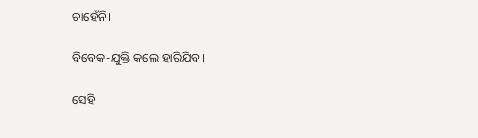ଚାହେଁନି।

ବିବେକ-ଯୁକ୍ତି କଲେ ହାରିଯିବ।

ସେହି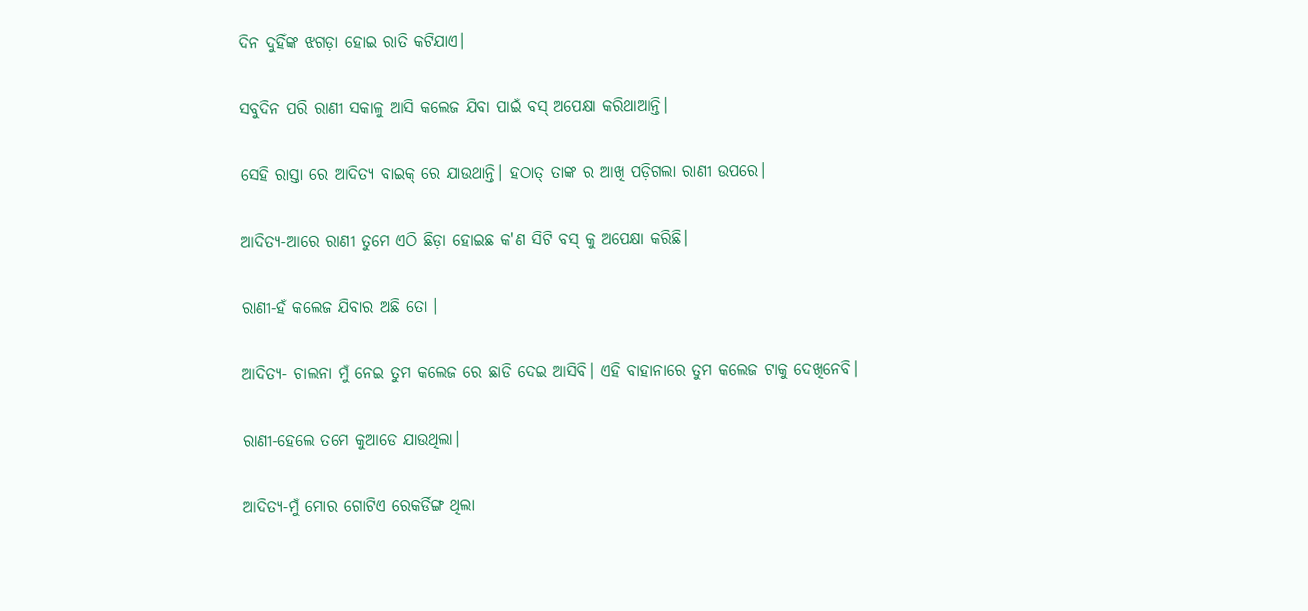ଦିନ ଦୁହିଁଙ୍କ ଝଗଡ଼ା ହୋଇ ରାତି କଟିଯାଏ।

ସବୁଦିନ ପରି ରାଣୀ ସକାଳୁ ଆସି କଲେଜ ଯିବା ପାଇଁ ବସ୍ ଅପେକ୍ଷା କରିଥାଆନ୍ତି।

ସେହି ରାସ୍ତା ରେ ଆଦିତ୍ୟ ବାଇକ୍ ରେ ଯାଉଥାନ୍ତି। ହଠାତ୍ ତାଙ୍କ ର ଆଖି ପଡ଼ିଗଲା ରାଣୀ ଉପରେ।

ଆଦିତ୍ୟ-ଆରେ ରାଣୀ ତୁମେ ଏଠି ଛିଡ଼ା ହୋଇଛ କ'ଣ ସିଟି ବସ୍ କୁ ଅପେକ୍ଷା କରିଛି।

ରାଣୀ-ହଁ କଲେଜ ଯିବାର ଅଛି ତୋ ।

ଆଦିତ୍ୟ- ଚାଲନା ମୁଁ ନେଇ ତୁମ କଲେଜ ରେ ଛାଡି ଦେଇ ଆସିବି। ଏହି ବାହାନାରେ ତୁମ କଲେଜ ଟାକୁ ଦେଖିନେବି।

ରାଣୀ-ହେଲେ ତମେ କୁଆଡେ ଯାଉଥିଲା।

ଆଦିତ୍ୟ-ମୁଁ ମୋର ଗୋଟିଏ ରେକର୍ଡିଙ୍ଗ ଥିଲା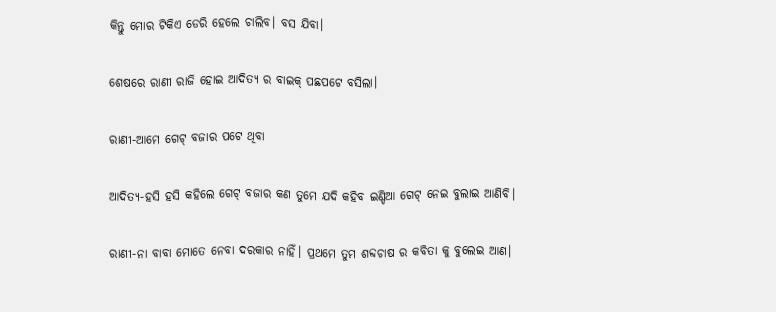କିନ୍ତୁ ମୋର ଟିକିଏ ଡେରି ହେଲେ ଚାଲିବ। ବସ ଯିବା।

ଶେଷରେ ରାଣୀ ରାଜି ହୋଇ ଆଦିତ୍ୟ ର ବାଇକ୍ ପଛପଟେ ବସିଲା।

ରାଣୀ-ଆମେ ଗେଟ୍ ବଜାର ପଟେ ଥିବା

ଆଦିତ୍ୟ-ହସି ହସି କହିଲେ ଗେଟ୍ ବଜାର କଣ ତୁମେ ଯଦି କହିବ ଇଣ୍ଡିଆ ଗେଟ୍ ନେଇ ବୁଲାଇ ଆଣିବି।

ରାଣୀ-ନା ବାବା ମୋତେ ନେବା ଦରକାର ନାହିଁ। ପ୍ରଥମେ ତୁମ ଶବ୍ଦଚାଷ ର କବିତା କୁ ବୁଲେଇ ଆଣ।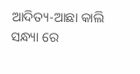ଆଦିତ୍ୟ-ଆଛା କାଲି ସନ୍ଧ୍ୟା ରେ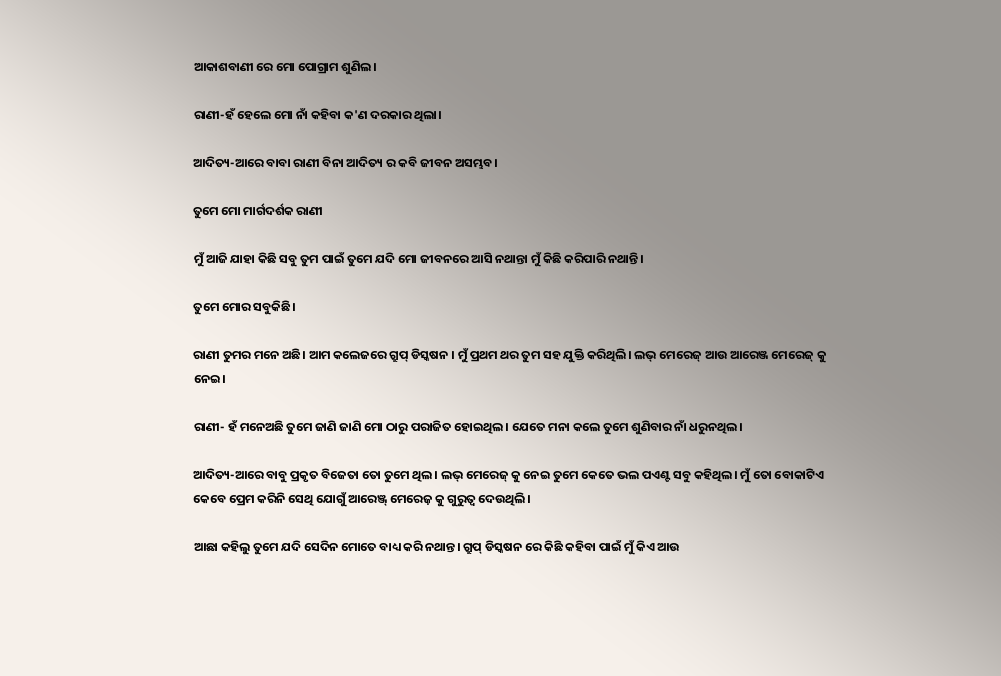ଆକାଶବାଣୀ ରେ ମୋ ପୋଗ୍ରାମ ଶୁଣିଲ‌।

ରାଣୀ-ହଁ ହେଲେ ମୋ ନାଁ କହିବା କ'ଣ ଦରକାର ଥିଲା।

ଆଦିତ୍ୟ-ଆରେ ବାବା ରାଣୀ ବିନା ଆଦିତ୍ୟ ର କବି ଜୀବନ ଅସମ୍ଭବ।

ତୁମେ ମୋ ମାର୍ଗଦର୍ଶକ ରାଣୀ

ମୁଁ ଆଜି ଯାହା କିଛି ସବୁ ତୁମ ପାଇଁ ତୁମେ ଯଦି ମୋ ଜୀବନରେ ଆସି ନଥାନ୍ତା ମୁଁ କିଛି କରିପାରି ନଥାନ୍ତି।

ତୁମେ ମୋର ସବୁକିଛି।

ରାଣୀ ତୁମର ମନେ ଅଛି। ଆମ କଲେଜରେ ଗ୍ରୁପ୍ ଡିସ୍କଷନ । ମୁଁ ପ୍ରଥମ ଥର ତୁମ ସହ ଯୁକ୍ତି କରିଥିଲି। ଲଭ୍ ମେରେଜ୍ ଆଉ ଆରେଞ୍ଜ ମେରେଜ୍ କୁ ନେଇ।

ରାଣୀ- ହଁ ମନେଅଛି ତୁମେ ଜାଣି ଜାଣି ମୋ ଠାରୁ ପରାଜିତ ହୋଇଥିଲ। ଯେତେ ମନା କଲେ ତୁମେ ଶୁଣିବାର ନାଁ ଧରୁନଥିଲ।

ଆଦିତ୍ୟ-ଆରେ ବାବୁ ପ୍ରକୃତ ବିଜେତା ତୋ ତୁମେ ଥିଲ। ଲଭ୍ ମେରେଜ୍ କୁ ନେଇ ତୁମେ କେତେ ଭଲ ପଏଣ୍ଟ ସବୁ କହିଥିଲ। ମୁଁ ତୋ ବୋକାଟିଏ କେବେ ପ୍ରେମ କରିନି ସେଥି ଯୋଗୁଁ ଆରେଞ୍ଜ୍ ମେରେଜ଼ କୁ ଗୁରୁତ୍ଵ ଦେଉଥିଲି।

ଆଛା କହିଲୁ ତୁମେ ଯଦି ସେଦିନ ମୋତେ ବାଧ୍ୟ କରି ନଥାନ୍ତ। ଗ୍ରୁପ୍ ଡିସ୍କଷନ ରେ କିଛି କହିବା ପାଇଁ ମୁଁ କିଏ ଆଉ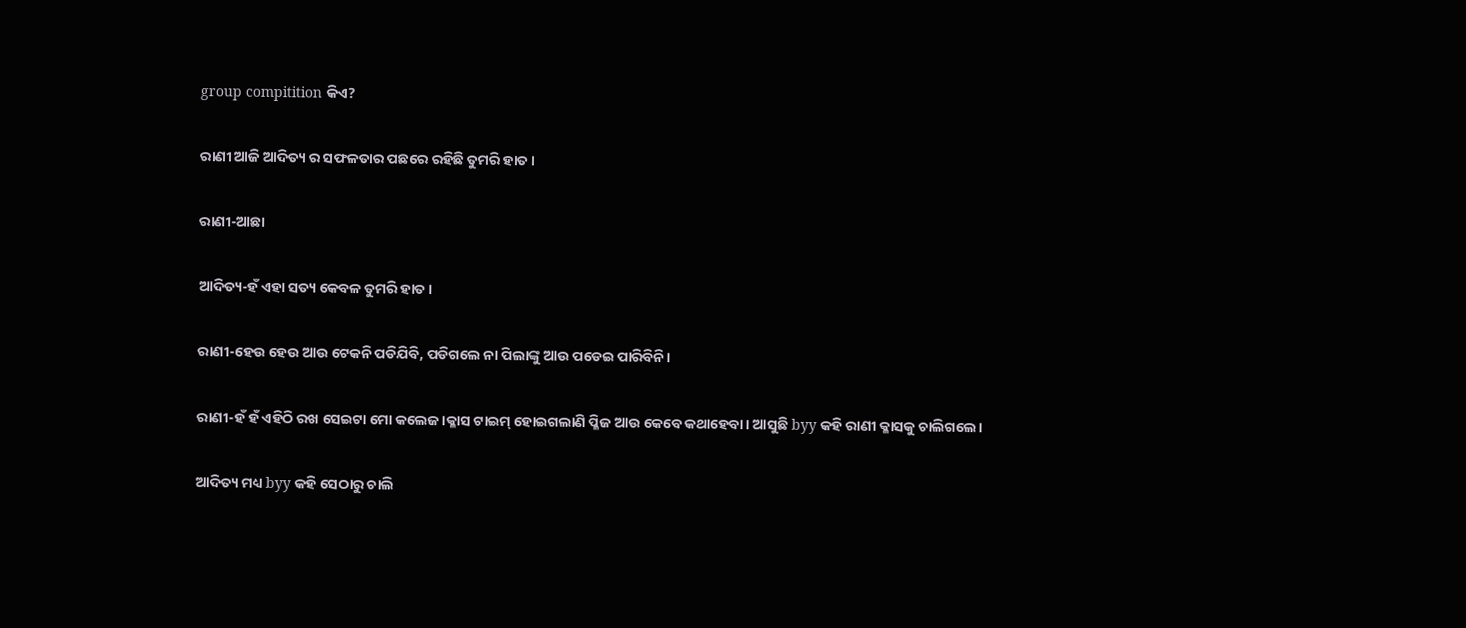group compitition କିଏ?

ରାଣୀ ଆଜି ଆଦିତ୍ୟ ର ସଫଳତାର ପଛରେ ରହିଛି ତୁମରି ହାତ।

ରାଣୀ-ଆଛା

ଆଦିତ୍ୟ-ହଁ ଏହା ସତ୍ୟ କେବଳ ତୁମରି ହାତ।

ରାଣୀ-ହେଉ ହେଉ ଆଉ ଟେକନି ପଡିଯିବି, ପଡିଗଲେ ନା ପିଲାଙ୍କୁ ଆଉ ପଡେଇ ପାରିବିନି।

ରାଣୀ-ହଁ ହଁ ଏହିଠି ରଖ ସେଇଟା ମୋ କଲେଜ।କ୍ଳାସ ଟାଇମ୍ ହୋଇଗଲାଣି ପ୍ଳିଜ ଆଉ କେବେ କଥାହେବା। ଆସୁଛି byy କହି ରାଣୀ କ୍ଳାସକୁ ଚାଲିଗଲେ।

ଆଦିତ୍ୟ ମଧ୍ୟ byy କହି ସେଠାରୁ ଚାଲି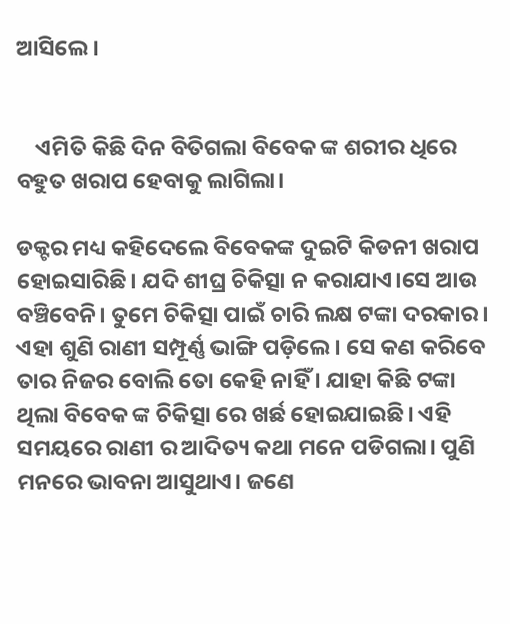ଆସିଲେ।


    ଏମିତି କିଛି ଦିନ ବିତିଗଲା ବିବେକ ଙ୍କ ଶରୀର ଧିରେ ବହୁତ ଖରାପ ହେବାକୁ ଲାଗିଲା।

ଡକ୍ଟର ମଧ୍ୟ କହିଦେଲେ ବିବେକଙ୍କ ଦୁଇଟି କିଡନୀ ଖରାପ ହୋଇସାରିଛି। ଯଦି ଶୀଘ୍ର ଚିକିତ୍ସା ନ କରାଯାଏ।ସେ ଆଉ ବଞ୍ଚିବେନି। ତୁମେ ଚିକିତ୍ସା ପାଇଁ ଚାରି ଲକ୍ଷ ଟଙ୍କା ଦରକାର। ଏହା ଶୁଣି ରାଣୀ ସମ୍ପୂର୍ଣ୍ଣ ଭାଙ୍ଗି ପଡ଼ିଲେ। ସେ କଣ କରିବେ ତାର ନିଜର ବୋଲି ତୋ କେହି ନାହିଁ । ଯାହା କିଛି ଟଙ୍କା ଥିଲା ବିବେକ ଙ୍କ ଚିକିତ୍ସା ରେ ଖର୍ଛ ହୋଇଯାଇଛି। ଏହି ସମୟରେ ରାଣୀ ର ଆଦିତ୍ୟ କଥା ମନେ ପଡିଗଲା। ପୁଣି ମନରେ ଭାବନା ଆସୁଥାଏ। ଜଣେ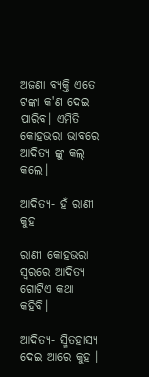ଅଜଣା ବ୍ୟକ୍ତି ଏତେ ଟଙ୍କା କ'ଣ ଦେଇ ପାରିବ। ଏମିତି କୋହଭରା ଭାବରେ ଆଦିତ୍ୟ ଙ୍କୁ କଲ୍ କଲେ।

ଆଦିତ୍ୟ- ହଁ ରାଣୀ କୁହ

ରାଣୀ କୋହଭରା ସ୍ଵରରେ ଆଦିତ୍ୟ ଗୋଟିଏ କଥା କହିବି।

ଆଦିତ୍ୟ- ସ୍ମିତହାସ୍ୟ ଦେଇ ଆରେ କୁହ ।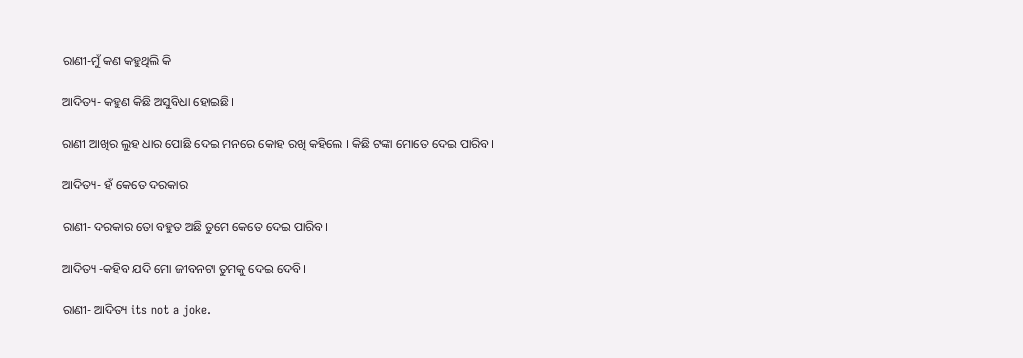ରାଣୀ-ମୁଁ କଣ କହୁଥିଲି କି

ଆଦିତ୍ୟ- କହୁଣ କିଛି ଅସୁବିଧା ହୋଇଛି।

ରାଣୀ ଆଖିର ଲୁହ ଧାର ପୋଛି ଦେଇ ମନରେ କୋହ ରଖି କହିଲେ । କିଛି ଟଙ୍କା ମୋତେ ଦେଇ ପାରିବ।

ଆଦିତ୍ୟ- ହଁ କେତେ ଦରକାର

ରାଣୀ- ଦରକାର ତୋ ବହୁତ ଅଛି ତୁମେ କେତେ ଦେଇ ପାରିବ।

ଆଦିତ୍ୟ -କହିବ ଯଦି ମୋ ଜୀବନଟା ତୁମକୁ ଦେଇ ଦେବି।

ରାଣୀ- ଆଦିତ୍ୟ its not a joke.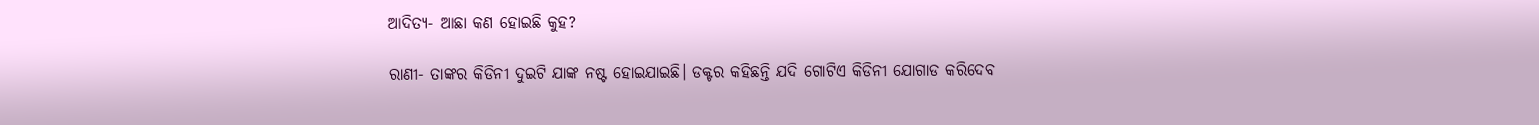ଆଦିତ୍ୟ- ଆଛା କଣ ହୋଇଛି କୁହ?

ରାଣୀ- ତାଙ୍କର କିଡିନୀ ଦୁଇଟି ଯାଙ୍କ ନଷ୍ଟ ହୋଇଯାଇଛି। ଡକ୍ଟର କହିଛନ୍ତି ଯଦି ଗୋଟିଏ କିଡିନୀ ଯୋଗାଡ କରିଦେବ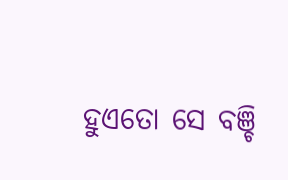ହୁଏତୋ ସେ ବଞ୍ଚି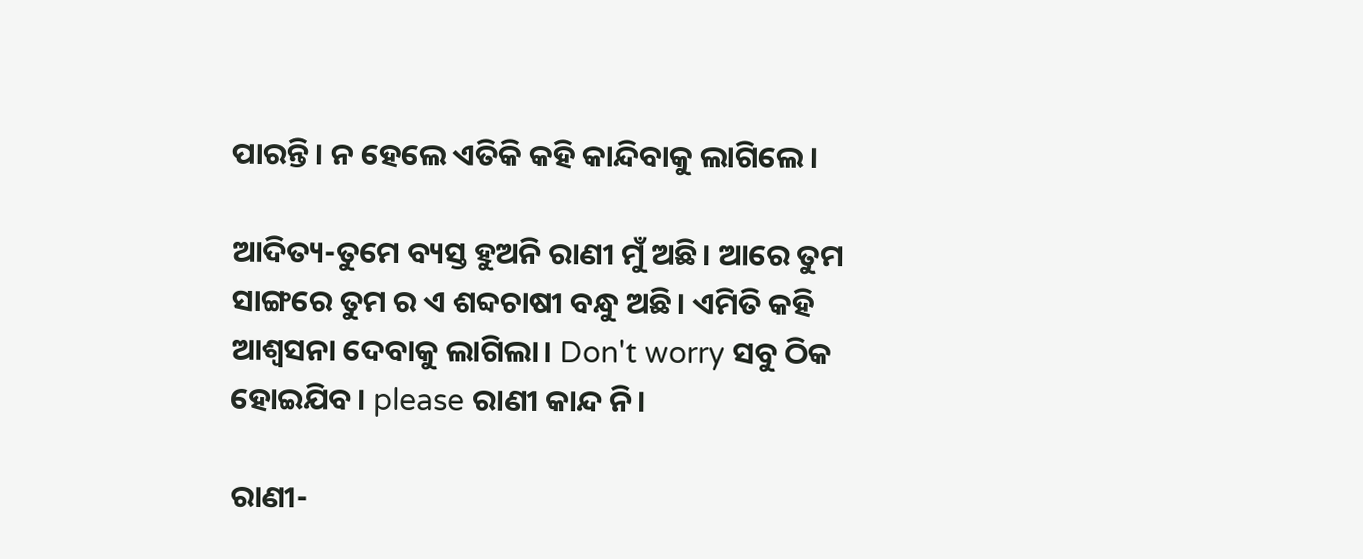ପାରନ୍ତି। ନ ହେଲେ ଏତିକି କହି କାନ୍ଦିବାକୁ ଲାଗିଲେ।

ଆଦିତ୍ୟ-ତୁମେ ବ୍ୟସ୍ତ ହୁଅନି ରାଣୀ ମୁଁ ଅଛି। ଆରେ ତୁମ ସାଙ୍ଗରେ ତୁମ ର ଏ ଶବ୍ଦଚାଷୀ ବନ୍ଧୁ ଅଛି। ଏମିତି କହି ଆଶ୍ଵସନା ଦେବାକୁ ଲାଗିଲା। Don't worry ସବୁ ଠିକ ହୋଇଯିବ। please ରାଣୀ କାନ୍ଦ ନି।

ରାଣୀ-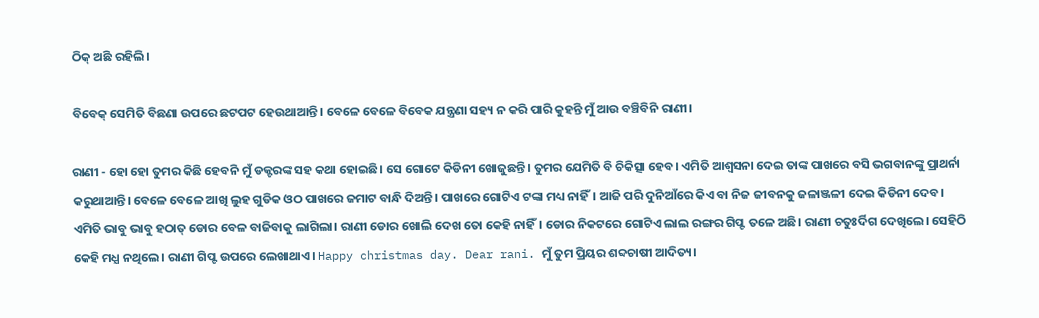ଠିକ୍ ଅଛି ରହିଲି।

ବିବେକ୍ ସେମିତି ବିଛଣା ଉପରେ ଛଟପଟ ହେଉଥାଆନ୍ତି। ବେଳେ ବେଳେ ବିବେକ ଯନ୍ତ୍ରଣା ସହ୍ୟ ନ କରି ପାରି କୁହନ୍ତି ମୁଁ ଆଉ ବଞ୍ଚିବିନି ରାଣୀ।

ରାଣୀ - ହୋ ହୋ ତୁମର କିଛି ହେବନି ମୁଁ ଡକ୍ଟରଙ୍କ ସହ କଥା ହୋଇଛି। ସେ ଗୋଟେ କିଡିନୀ ଖୋଜୁଛନ୍ତି। ତୁମର ଯେମିତି ବି ଚିକିତ୍ସା ହେବ। ଏମିତି ଆଶ୍ଵସନା ଦେଇ ତାଙ୍କ ପାଖରେ ବସି ଭଗବାନଙ୍କୁ ପ୍ରାଥର୍ନା କରୁଥାଆନ୍ତି। ବେଳେ ବେଳେ ଆଖି ଲୁହ ଗୁଡିକ ଓଠ ପାଖରେ ଜମାଟ ବାନ୍ଧି ଦିଅନ୍ତି। ପାଖରେ ଗୋଟିଏ ଟଙ୍କା ମଧ୍ୟ ନାହିଁ। ଆଜି ପରି ଦୁନିଆଁରେ କିଏ ବା ନିଜ ଜୀବନକୁ ଜଳାଞ୍ଜଳୀ ଦେଇ କିଡିନୀ ଦେବ। ଏମିତି ଭାବୁ ଭାବୁ ହଠାତ୍ ଡୋର ବେଳ ବାଜିବାକୁ ଲାଗିଲା। ରାଣୀ ଡୋର ଖୋଲି ଦେଖ ତୋ କେହି ନାହିଁ। ଡୋର ନିକଟରେ ଗୋଟିଏ ଲାଲ ରଙ୍ଗର ଗିପ୍ଟ ତଳେ ଅଛି। ରାଣୀ ଚତୁଃର୍ଦିଗ ଦେଖିଲେ। ସେହିଠି କେହି ମଧ୍ଯ ନଥିଲେ। ରାଣୀ ଗିପ୍ଟ ଉପରେ ଲେଖାଥାଏ। Happy christmas day. Dear rani. ମୁଁ ତୁମ ପ୍ରିୟର ଶବ୍ଦଚାଷୀ ଆଦିତ୍ୟ।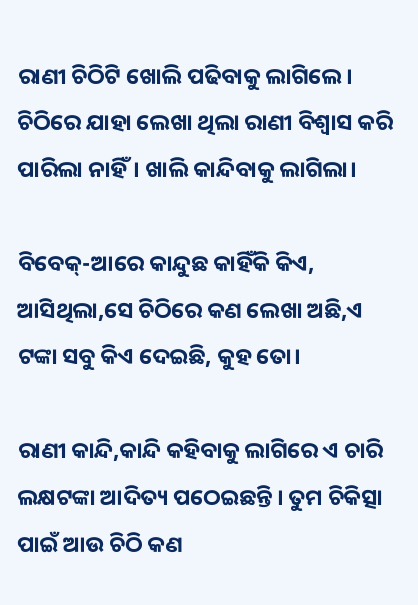ରାଣୀ ଚିଠିଟି ଖୋଲି ପଢିବାକୁ ଲାଗିଲେ। ଚିଠିରେ ଯାହା ଲେଖା ଥିଲା ରାଣୀ ବିଶ୍ଵାସ କରି ପାରିଲା ନାହିଁ। ଖାଲି କାନ୍ଦିବାକୁ ଲାଗିଲା।

ବିବେକ୍-ଆରେ କାନ୍ଦୁଛ କାହିଁକି କିଏ, ଆସିଥିଲା,ସେ ଚିଠିରେ କଣ ଲେଖା ଅଛି,ଏ ଟଙ୍କା ସବୁ କିଏ ଦେଇଛି, କୁହ ତୋ।

ରାଣୀ କାନ୍ଦି,କାନ୍ଦି କହିବାକୁ ଲାଗିରେ ଏ ଚାରି ଲକ୍ଷଟଙ୍କା ଆଦିତ୍ୟ ପଠେଇଛନ୍ତି । ତୁମ ଚିକିତ୍ସା ପାଇଁ ଆଉ ଚିଠି କଣ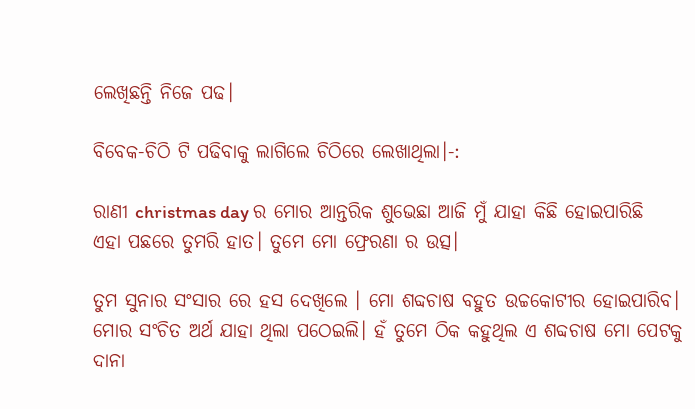ଲେଖିଛନ୍ତି ନିଜେ ପଢ।

ବିବେକ-ଚିଠି ଟି ପଢିବାକୁ ଲାଗିଲେ ଚିଠିରେ ଲେଖାଥିଲା।-:

ରାଣୀ christmas day ର ମୋର ଆନ୍ତରିକ ଶୁଭେଛା ଆଜି ମୁଁ ଯାହା କିଛି ହୋଇପାରିଛି ଏହା ପଛରେ ତୁମରି ହାତ। ତୁମେ ମୋ ଫ୍ରେରଣା ର ଉତ୍ସ।

ତୁମ ସୁନାର ସଂସାର ରେ ହସ ଦେଖିଲେ । ମୋ ଶବ୍ଦଚାଷ ବହୁତ ଉଚ୍ଚକୋଟୀର ହୋଇପାରିବ। ମୋର ସଂଚିତ ଅର୍ଥ ଯାହା ଥିଲା ପଠେଇଲି। ହଁ ତୁମେ ଠିକ କହୁଥିଲ ଏ ଶବ୍ଦଚାଷ ମୋ ପେଟକୁ ଦାନା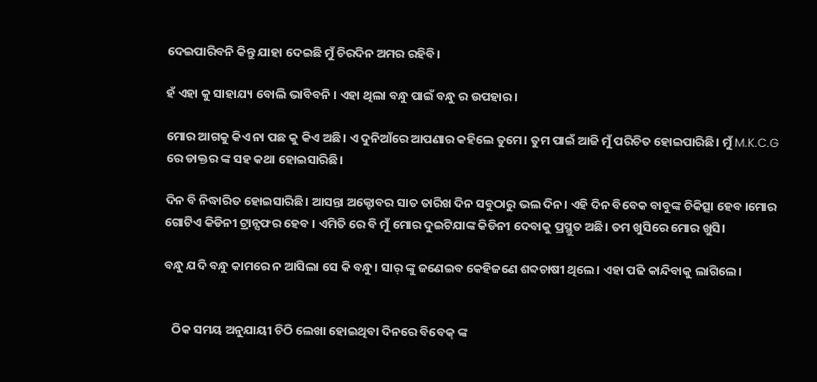ଦେଇପାରିବନି କିନ୍ତୁ ଯାହା ଦେଇଛି ମୁଁ ଚିରଦିନ ଅମର ରହିବି।

ହଁ ଏହା କୁ ସାହାଯ୍ୟ ବୋଲି ଭାବିବନି । ଏହା ଥିଲା ବନ୍ଧୁ ପାଇଁ ବନ୍ଧୁ ର ଉପହାର।

ମୋର ଆଗକୁ କିଏ ନା ପଛ କୁ କିଏ ଅଛି। ଏ ଦୁନିଆଁରେ ଆପଣାର କହିଲେ ତୁମେ। ତୁମ ପାଇଁ ଆଜି ମୁଁ ପରିଚିତ ହୋଇପାରିଛି। ମୁଁ M.K.C.G ରେ ଡାକ୍ତର ଙ୍କ ସହ କଥା ହୋଇସାରିଛି।

ଦିନ ବି ନିଦ୍ଧାରିତ ହୋଇସାରିଛି। ଆସନ୍ତା ଅକ୍ଟୋବର ସାତ ତାରିଖ ଦିନ ସବୁଠାରୁ ଭଲ ଦିନ। ଏହି ଦିନ ବିବେକ ବାବୁଙ୍କ ଚିକିତ୍ସା ହେବ ।ମୋର ଗୋଟିଏ କିଡିନୀ ଟ୍ରାନ୍ସଫର ହେବ । ଏମିତି ରେ ବି ମୁଁ ମୋର ଦୁଇଟିଯାଙ୍କ କିଡିନୀ ଦେବାକୁ ପ୍ରସ୍ଥୁତ ଅଛି। ତମ ଖୁସିରେ ମୋର ଖୁସି।

ବନ୍ଧୁ ଯଦି ବନ୍ଧୁ କାମରେ ନ ଆସିଲା ସେ କି ବନ୍ଧୁ। ସାର୍ ଙ୍କୁ ଜଣେଇବ କେହିଜଣେ ଶବ୍ଦଚାଷୀ ଥିଲେ। ଏହା ପଢି କାନ୍ଦିବାକୁ ଲାଗିଲେ।


   ଠିକ ସମୟ ଅନୁଯାୟୀ ଚିଠି ଲେଖା ହୋଇଥିବା ଦିନରେ ବିବେକ୍ ଙ୍କ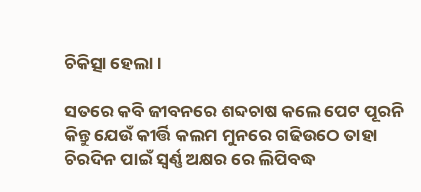ଚିକିତ୍ସା ହେଲା।

ସତରେ କବି ଜୀବନରେ ଶବ୍ଦଚାଷ କଲେ ପେଟ ପୂରନି କିନ୍ତୁ ଯେଉଁ କୀର୍ତ୍ତି କଲମ ମୁନରେ ଗଢିଉଠେ ତାହା ଚିରଦିନ ପାଇଁ ସ୍ଵର୍ଣ୍ଣ ଅକ୍ଷର ରେ ଲିପିବଦ୍ଧ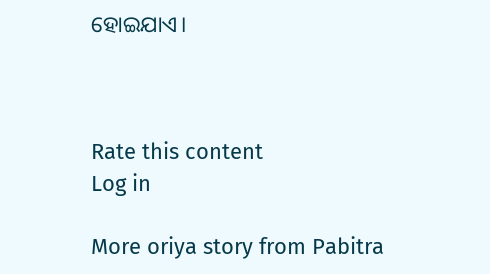ହୋଇଯାଏ।



Rate this content
Log in

More oriya story from Pabitra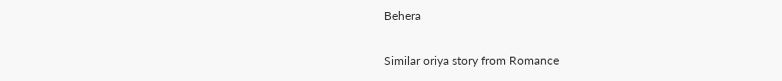Behera

Similar oriya story from Romance